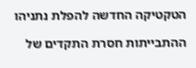הטקטיקה החדשה להפלת נתניהו

ההתבייתות חסרת התקדים של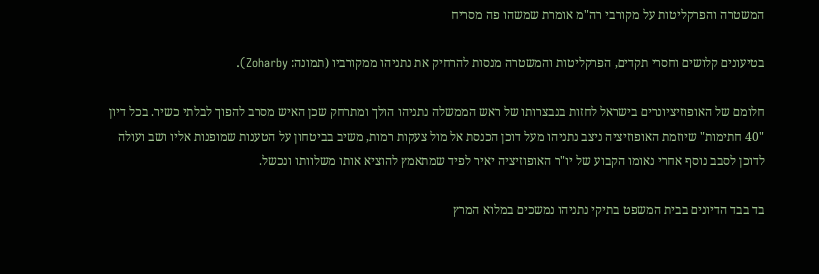המשטרה והפרקליטות על מקורבי רה"מ אומרת שמשהו פה מסריח

בטיעונים קלושים וחסרי תקדים, הפרקליטות והמשטרה מנסות להרחיק את נתניהו ממקורביו (תמונה: Zoharby).

חלומם של האופוזיציונרים בישראל לחזות בנבצרותו של ראש הממשלה נתניהו הולך ומתרחק שכן האיש מסרב להפוך לבלתי כשיר. בכל דיון "40 חתימות" שיוזמת האופוזיציה ניצב נתניהו מעל דוכן הכנסת אל מול צעקות רמות, משיב בביטחון על הטענות שמופנות אליו ושב ועולה לדוכן לסבב נוסף אחרי נאומו הקבוע של יו"ר האופוזיציה יאיר לפיד שמתאמץ להוציא אותו משלוותו ונכשל.

בד בבד הדיונים בבית המשפט בתיקי נתניהו נמשכים במלוא המרץ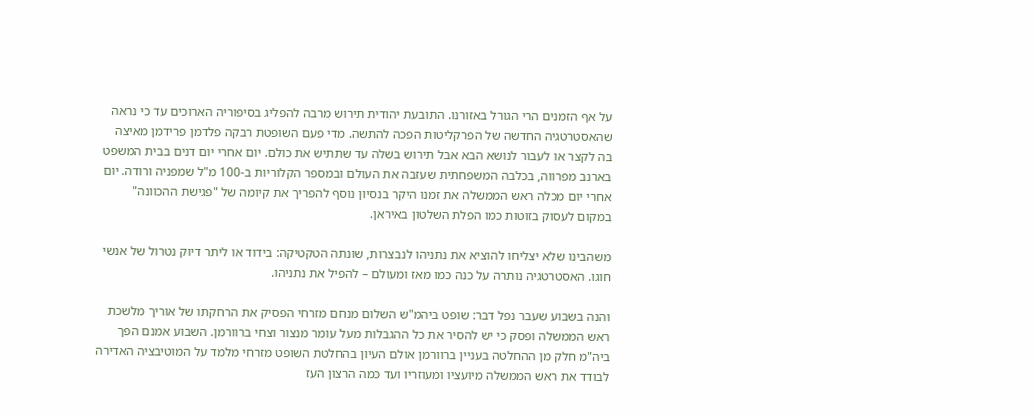על אף הזמנים הרי הגורל באזורנו. התובעת יהודית תירוש מרבה להפליג בסיפוריה הארוכים עד כי נראה שהאסטרטגיה החדשה של הפרקליטות הפכה להתשה. מדי פעם השופטת רבקה פלדמן פרידמן מאיצה בה לקצר או לעבור לנושא הבא אבל תירוש בשלה עד שתתיש את כולם. יום אחרי יום דנים בבית המשפט בארנב מפרווה, בכלבה המשפחתית שעזבה את העולם ובמספר הקלוריות ב-100 מ"ל שמפניה ורודה. יום אחרי יום מכלה ראש הממשלה את זמנו היקר בנסיון נוסף להפריך את קיומה של "פגישת ההכוונה" במקום לעסוק בזוטות כמו הפלת השלטון באיראן.

משהבינו שלא יצליחו להוציא את נתניהו לנבצרות, שונתה הטקטיקה: בידוד או ליתר דיוק נטרול של אנשי חוגו. האסטרטגיה נותרה על כנה כמו מאז ומעולם – להפיל את נתניהו.

והנה בשבוע שעבר נפל דבר: שופט ביהמ"ש השלום מנחם מזרחי הפסיק את הרחקתו של אוריך מלשכת ראש הממשלה ופסק כי יש להסיר את כל ההגבלות מעל עומר מנצור וצחי ברוורמן. השבוע אמנם הפך ביה"מ חלק מן ההחלטה בעניין ברוורמן אולם העיון בהחלטת השופט מזרחי מלמד על המוטיבציה האדירה לבודד את ראש הממשלה מיועציו ומעוזריו ועד כמה הרצון העז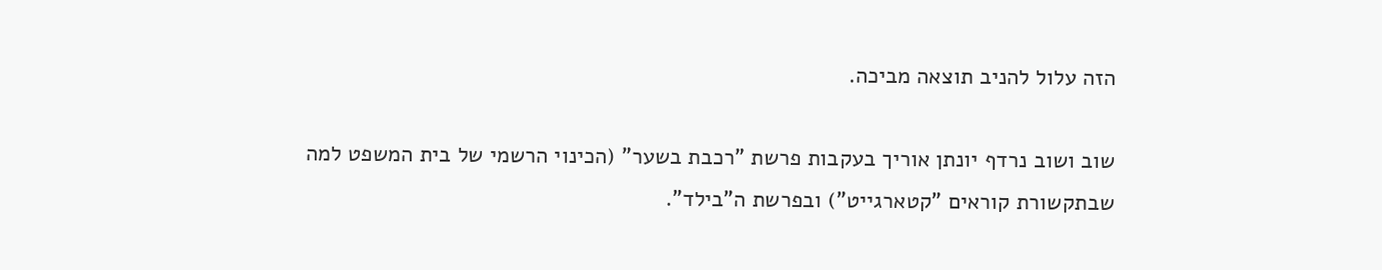הזה עלול להניב תוצאה מביכה.

שוב ושוב נרדף יונתן אוריך בעקבות פרשת "רכבת בשער" (הכינוי הרשמי של בית המשפט למה שבתקשורת קוראים "קטארגייט") ובפרשת ה"בילד".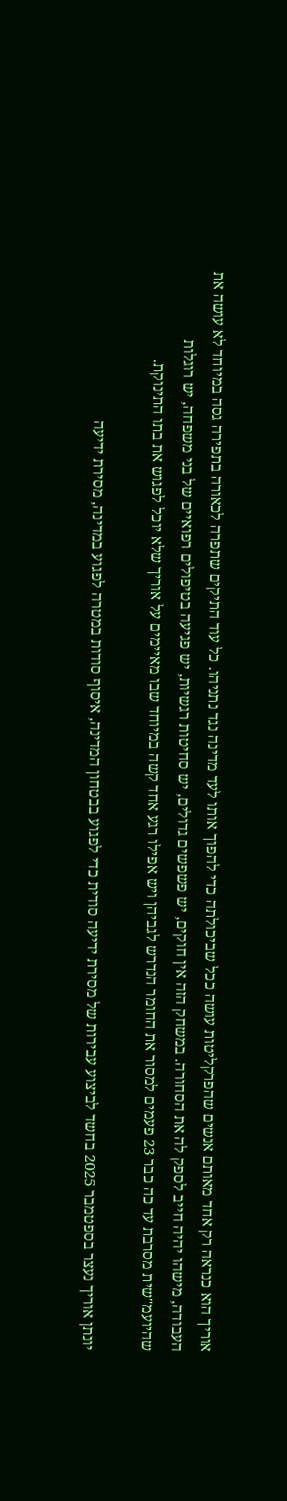אוריך הוא כנראה רק אחד מאותם אנשים שהפרקליטות עושה ככל שביכולתה כדי להפוך אותו לעד מדינה נגד נתניהו. כל עוד התיקים שתפרה לכאורה בתפירה גסה במיוחד לא עושה את העבודה, מישהו יהיה חייב לספק לה את הסחורה. במשחק הזה אין חוקים, יש פשפשים גדולים, יש סחיטות רגשיות, יש פגיעה בטיפולים רפואיים של בני משפחה, יש רוגלות שהיועמ"שית מסרבת עד כה כבר 23 פעמים למסור את החומר הנדרש לגביהן ויש אפילו רגע אחד קשה במיוחד שבו מאיימים על אוריך שלא יוכל לפגוש את בתו התינוקת.

יונתן אוריך נעצר בספטמבר 2025 בחשד לביצוע עבירות של מסירת ידיעה סודית כדי לפגוע בבטחון המדינה, איסוף סודות במטרה לפגוע במדינה, מסירת ידיעה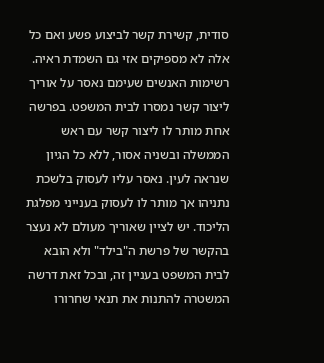סודית, קשירת קשר לביצוע פשע ואם כל אלה לא מספיקים אזי גם השמדת ראיה. רשימות האנשים שעימם נאסר על אוריך ליצור קשר נמסרו לבית המשפט. בפרשה אחת מותר לו ליצור קשר עם ראש הממשלה ובשניה אסור, ללא כל הגיון שנראה לעין. נאסר עליו לעסוק בלשכת נתניהו אך מותר לו לעסוק בענייני מפלגת הליכוד. יש לציין שאוריך מעולם לא נעצר בהקשר של פרשת ה"בילד" ולא הובא לבית המשפט בעניין זה, ובכל זאת דרשה המשטרה להתנות את תנאי שחרורו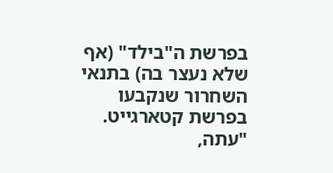בפרשת ה"בילד" (אף שלא נעצר בה) בתנאי השחרור שנקבעו בפרשת קטארגייט. "עתה,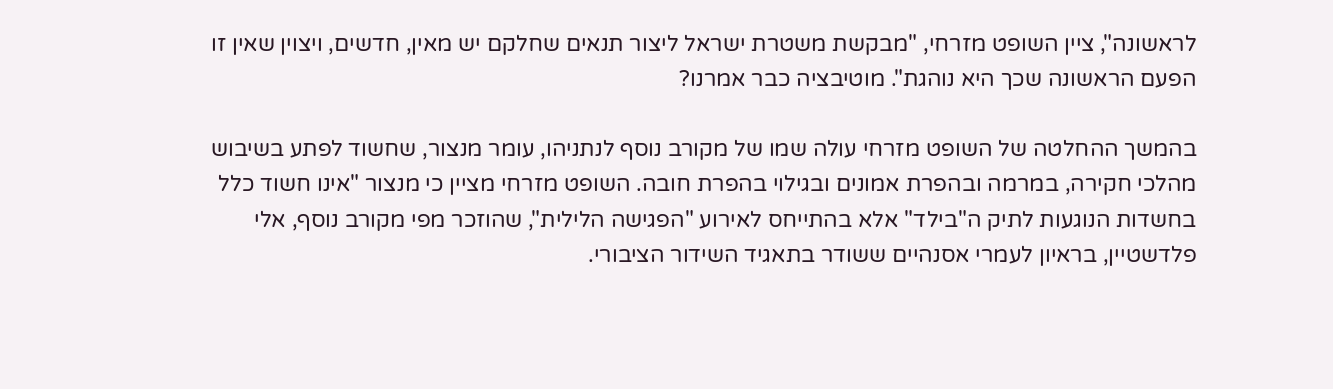לראשונה", ציין השופט מזרחי, "מבקשת משטרת ישראל ליצור תנאים שחלקם יש מאין, חדשים, ויצוין שאין זו הפעם הראשונה שכך היא נוהגת". מוטיבציה כבר אמרנו?

בהמשך ההחלטה של השופט מזרחי עולה שמו של מקורב נוסף לנתניהו, עומר מנצור, שחשוד לפתע בשיבוש מהלכי חקירה, במרמה ובהפרת אמונים ובגילוי בהפרת חובה. השופט מזרחי מציין כי מנצור "אינו חשוד כלל בחשדות הנוגעות לתיק ה"בילד" אלא בהתייחס לאירוע "הפגישה הלילית", שהוזכר מפי מקורב נוסף, אלי פלדשטיין, בראיון לעמרי אסנהיים ששודר בתאגיד השידור הציבורי.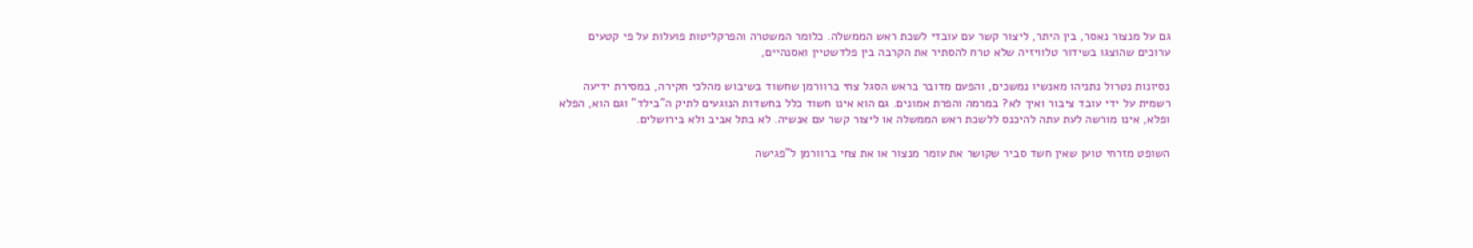גם על מנצור נאסר, בין היתר, ליצור קשר עם עובדי לשכת ראש הממשלה. כלומר המשטרה והפרקליטות פועלות על פי קטעים ערוכים שהוצגו בשידור טלוויזיה שלא טרח להסתיר את הקרבה בין פלדשטיין ואסנהיים,

נסיונות נטרול נתניהו מאנשיו נמשכים, והפעם מדובר בראש הסגל צחי ברוורמן שחשוד בשיבוש מהלכי חקירה, במסירת ידיעה רשמית על ידי עובד ציבור ואיך לא? במרמה והפרת אמונים. גם הוא אינו חשוד כלל בחשדות הנוגעים לתיק ה"בילד" וגם הוא, הפלא ופלא, אינו מורשה לעת עתה להיכנס ללשכת ראש הממשלה או ליצור קשר עם אנשיה. לא בתל אביב ולא בירושלים.

השופט מזרחי טוען שאין חשד סביר שקושר את עומר מנצור או את צחי ברוורמן ל"פגישה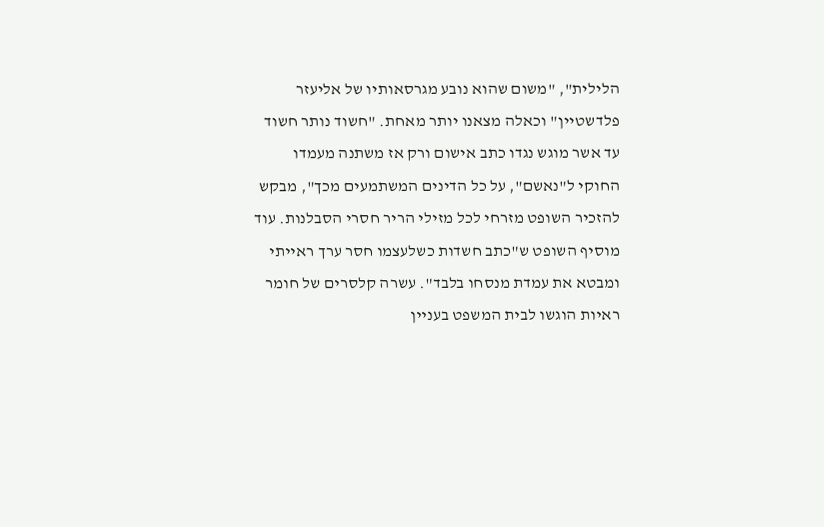הלילית", "משום שהוא נובע מגרסאותיו של אליעזר פלדשטיין" וכאלה מצאנו יותר מאחת. "חשוד נותר חשוד עד אשר מוגש נגדו כתב אישום ורק אז משתנה מעמדו החוקי ל"נאשם", על כל הדינים המשתמעים מכך", מבקש להזכיר השופט מזרחי לכל מזילי הריר חסרי הסבלנות. עוד מוסיף השופט ש"כתב חשדות כשלעצמו חסר ערך ראייתי ומבטא את עמדת מנסחו בלבד". עשרה קלסרים של חומר ראיות הוגשו לבית המשפט בעניין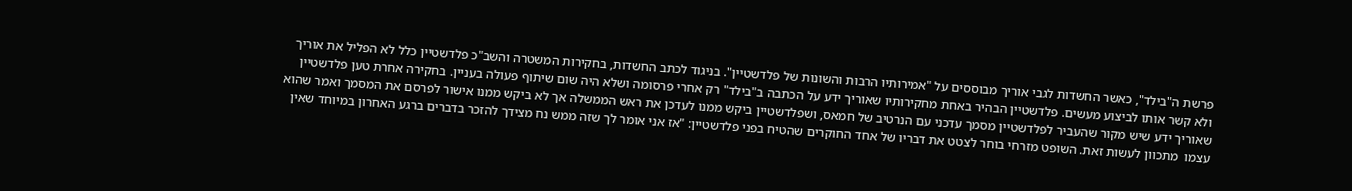פרשת ה"בילד", כאשר החשדות לגבי אוריך מבוססים על "אמירותיו הרבות והשונות של פלדשטיין". בניגוד לכתב החשדות, בחקירות המשטרה והשב"כ פלדשטיין כלל לא הפליל את אוריך ולא קשר אותו לביצוע מעשים. פלדשטיין הבהיר באחת מחקירותיו שאוריך ידע על הכתבה ב"בילד" רק אחרי פרסומה ושלא היה שום שיתוף פעולה בעניין. בחקירה אחרת טען פלדשטיין שאוריך ידע שיש מקור שהעביר לפלדשטיין מסמך עדכני עם הנרטיב של חמאס, ושפלדשטיין ביקש ממנו לעדכן את ראש הממשלה אך לא ביקש ממנו אישור לפרסם את המסמך ואמר שהוא עצמו  מתכוון לעשות זאת. השופט מזרחי בוחר לצטט את דבריו של אחד החוקרים שהטיח בפני פלדשטיין: "אז אני אומר לך שזה ממש נח מצידך להזכר בדברים ברגע האחרון במיוחד שאין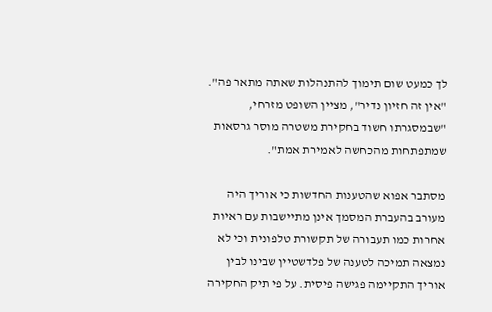לך כמעט שום תימוך להתנהלות שאתה מתאר פה". "אין זה חזיון נדיר", מציין השופט מזרחי, "שבמסגרתו חשוד בחקירת משטרה מוסר גרסאות שמתפתחות מהכחשה לאמירת אמת".

מסתבר אפוא שהטענות החדשות כי אוריך היה מעורב בהעברת המסמך אינן מתיישבות עם ראיות אחרות כמו תעבורה של תקשורת טלפונית וכי לא נמצאה תמיכה לטענה של פלדשטיין שבינו לבין אוריך התקיימה פגישה פיסית. על פי תיק החקירה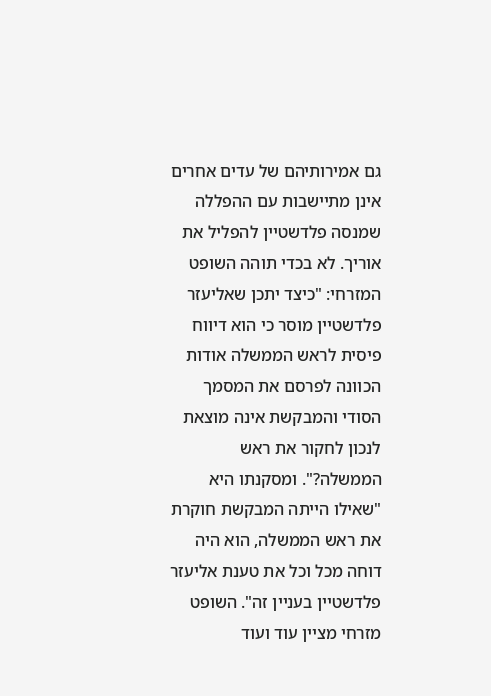גם אמירותיהם של עדים אחרים אינן מתיישבות עם ההפללה שמנסה פלדשטיין להפליל את אוריך. לא בכדי תוהה השופט המזרחי: "כיצד יתכן שאליעזר פלדשטיין מוסר כי הוא דיווח פיסית לראש הממשלה אודות הכוונה לפרסם את המסמך הסודי והמבקשת אינה מוצאת לנכון לחקור את ראש הממשלה?". ומסקנתו היא "שאילו הייתה המבקשת חוקרת את ראש הממשלה, הוא היה דוחה מכל וכל את טענת אליעזר פלדשטיין בעניין זה". השופט מזרחי מציין עוד ועוד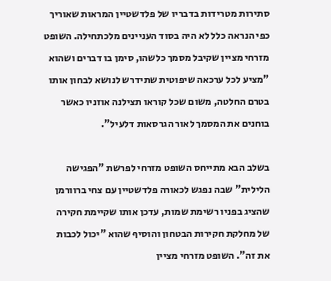סתירות מטרידות בדבריו של פלדשטיין המראות שאוריך כפי הנראה כלל לא היה בסוד העניינים מלכתחילה. השופט מזרחי מציין שקיבל מסמך כלשהו, סימן בו דברים ושהוא "מציע לכל ערכאה שיפוטית שתידרש לנושא לבחון אותו בטרם החלטה, משום שכל קוראו תצילנה אוזניו כאשר בוחנים את המסמך לאור הגרסאות דלעיל".

בשלב הבא מתייחס השופט מזרחי לפרשת "הפגישה הלילית" שבה נפגש לכאורה פלדשטיין עם צחי ברוורמן שהציג בפניו רשימת שמות, עדכן אותו שקיימת חקירה של מחלקת חקירות הבטחון והוסיף שהוא "יכול לכבות את זה". השופט מזרחי מציין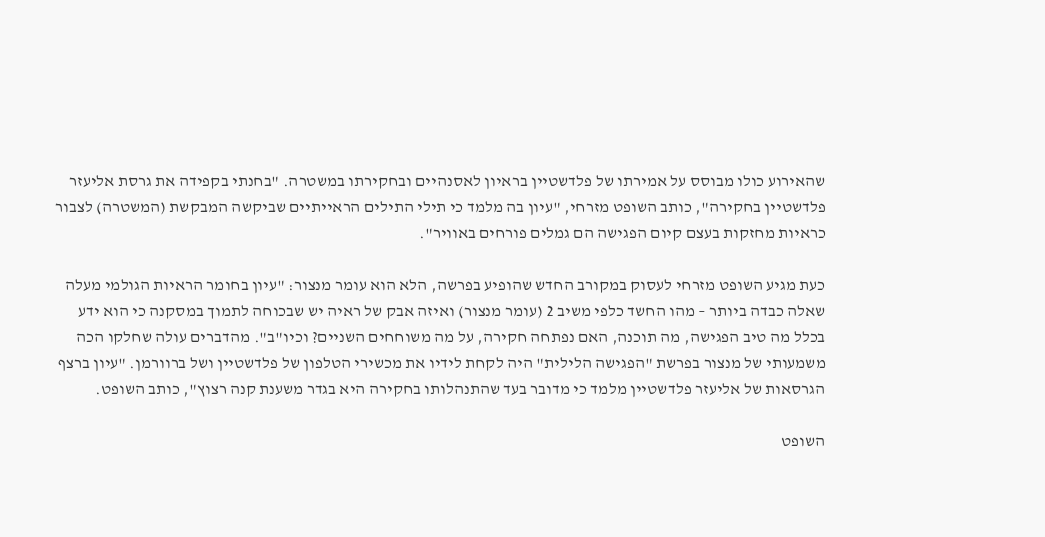שהאירוע כולו מבוסס על אמירתו של פלדשטיין בראיון לאסנהיים ובחקירתו במשטרה. "בחנתי בקפידה את גרסת אליעזר פלדשטיין בחקירה", כותב השופט מזרחי, "עיון בה מלמד כי תילי התילים הראייתיים שביקשה המבקשת (המשטרה) לצבור כראיות מחזקות בעצם קיום הפגישה הם גמלים פורחים באוויר".

כעת מגיע השופט מזרחי לעסוק במקורב החדש שהופיע בפרשה, הלא הוא עומר מנצור: "עיון בחומר הראיות הגולמי מעלה שאלה כבדה ביותר – מהו החשד כלפי משיב 2 (עומר מנצור) ואיזה אבק של ראיה יש שבכוחה לתמוך במסקנה כי הוא ידע בכלל מה טיב הפגישה, מה תוכנה, האם נפתחה חקירה, על מה משוחחים השניים? וכיו"ב". מהדברים עולה שחלקו הכה משמעותי של מנצור בפרשת "הפגישה הלילית" היה לקחת לידיו את מכשירי הטלפון של פלדשטיין ושל ברוורמן. "עיון ברצף הגרסאות של אליעזר פלדשטיין מלמד כי מדובר בעד שהתנהלותו בחקירה היא בגדר משענת קנה רצוץ", כותב השופט.

השופט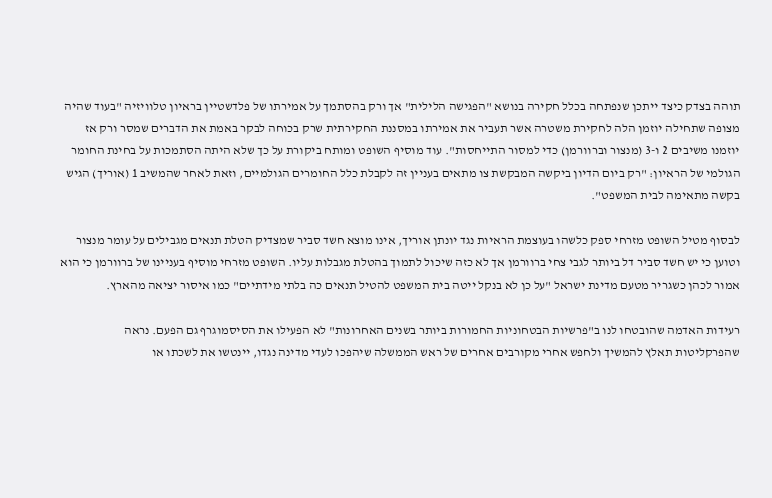תוהה בצדק כיצד ייתכן שנפתחה בכלל חקירה בנושא "הפגישה הלילית" אך ורק בהסתמך על אמירתו של פלדשטיין בראיון טלוויזיה "בעוד שהיה מצופה שתחילה יוזמן הלה לחקירת משטרה אשר תעביר את אמירתו במסננת החקירתית שרק בכוחה לבקר באמת את הדברים שמסר ורק אז יוזמנו משיבים 2 ו-3 (מנצור וברוורמן) כדי למסור התייחסות". עוד מוסיף השופט ומותח ביקורת על כך שלא היתה הסתמכות על בחינת החומר הגולמי של הראיון: "רק ביום הדיון ביקשה המבקשת צו מתאים בעניין זה לקבלת כלל החומרים הגולמיים, וזאת לאחר שהמשיב 1 (אוריך) הגיש בקשה מתאימה לבית המשפט".

לבסוף מטיל השופט מזרחי ספק כלשהו בעוצמת הראיות נגד יונתן אוריך, אינו מוצא חשד סביר שמצדיק הטלת תנאים מגבילים על עומר מנצור וטוען כי יש חשד סביר דל ביותר לגבי צחי ברוורמן אך לא כזה שיכול לתמוך בהטלת מגבלות עליו. השופט מזרחי מוסיף בעניינו של ברוורמן כי הוא אמור לכהן כשגריר מטעם מדינת ישראל "על כן לא בנקל ייטה בית המשפט להטיל תנאים כה בלתי מידתיים" כמו איסור יציאה מהארץ.

רעידות האדמה שהובטחו לנו ב"פרשיות הבטחוניות החמורות ביותר בשנים האחרונות" לא הפעילו את הסיסמוגרף גם הפעם. נראה שהפרקליטות תאלץ להמשיך ולחפש אחרי מקורבים אחרים של ראש הממשלה שיהפכו לעדי מדינה נגדו, יינטשו את לשכתו או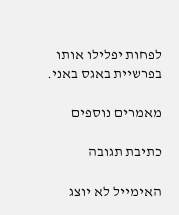לפחות יפלילו אותו בפרשיית באגס באני.

מאמרים נוספים

כתיבת תגובה

האימייל לא יוצג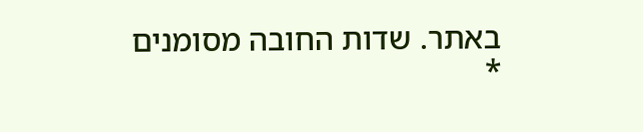באתר. שדות החובה מסומנים *